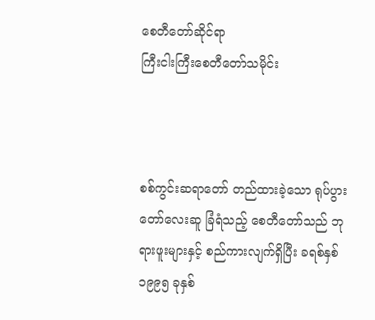စေတီတော်ဆိုင်ရာ
ကြီးငါးကြီးစေတီတော်သမိုင်း



စစ်ကွင်းဆရာတော် တည်ထားခဲ့သော ရုပ်ပွားတော်လေးဆူ ခြံရံသည့် စေတီတော်သည် ဘုရားဖူးများနှင့် စည်ကားလျက်ရှိပြီး ခရစ်နှစ် ၁၉၉၅ ခုနှစ်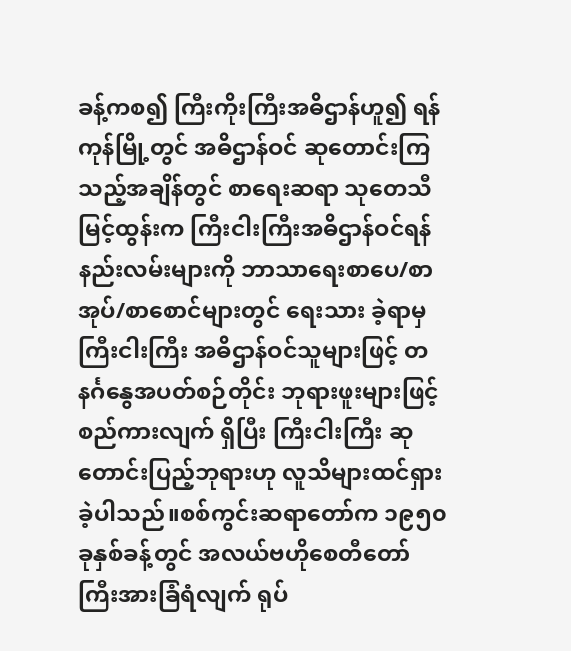ခန့်ကစ၍ ကြီးကိုးကြီးအဓိဌာန်ဟူ၍ ရန်ကုန်မြို့တွင် အဓိဌာန်ဝင် ဆုတောင်းကြသည့်အချိန်တွင် စာရေးဆရာ သုတေသီမြင့်ထွန်းက ကြီးငါးကြီးအဓိဌာန်ဝင်ရန် နည်းလမ်းများကို ဘာသာရေးစာပေ/စာအုပ်/စာစောင်များတွင် ရေးသား ခဲ့ရာမှ ကြီးငါးကြီး အဓိဌာန်ဝင်သူများဖြင့် တနင်္ဂနွေအပတ်စဉ်တိုင်း ဘုရားဖူးများဖြင့် စည်ကားလျက် ရှိပြီး ကြီးငါးကြီး ဆုတောင်းပြည့်ဘုရားဟု လူသိများထင်ရှားခဲ့ပါသည်။စစ်ကွင်းဆရာတော်က ၁၉၅၀ ခုနှစ်ခန့်တွင် အလယ်ဗဟိုစေတီတော်ကြီးအားခြံရံလျက် ရုပ်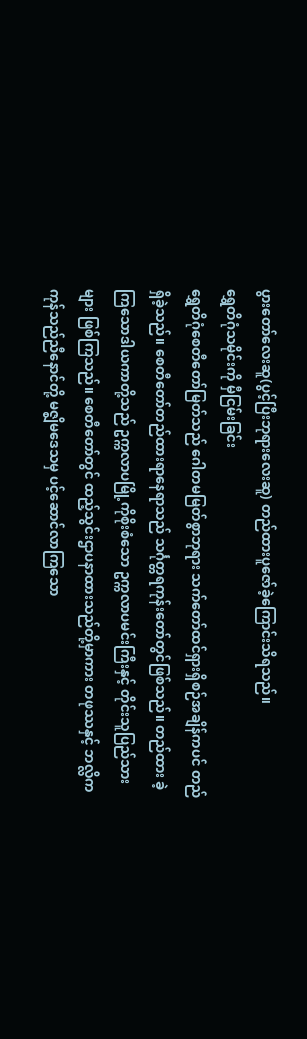ပွားတော်လေးဆူ(ပွင့်ပြီးဘုရားလေးဆူ) တည်ထားပူဇော်ခဲ့ကြောင်းသိရသည်။
ရွှေတိဂုံသမိုင်းကို မှီငြမ်းခြင်း
ရွှေတိဂုံစေတီတော်မြတ်သည် ဂေါတမမြတ်စွာဘုရား သက်တော်ထင်ရှားရှိစဉ်အချိန်ကပင် တည်ရှိခဲ့သည်။ စေတီတော်တည်ထားရာနေရာသည် သင်္ဂုတ္တရကုန်းတော်တွင်ဖြစ်သည်။ တည်ထား ခဲ့ကြသောဒါယကာတို့သည် ဥက္ကလာပမြို့ကိုစိုးစံသော ဥက္ကလာပမင်းကြီးနှင့် တိုင်းသူပြည်သားများ ဖြစ်ကြသည်။ စေတီတော်တွင် ထည့်သွင်းဌာပနာထားသည်တို့မှာကား တဖုဿနှင့် ဘလ္လိက ကုန်သည်ညီနောင်တို့ မဇ္စျိမဒေသမှ ပင့်ဆောင်လာကြသော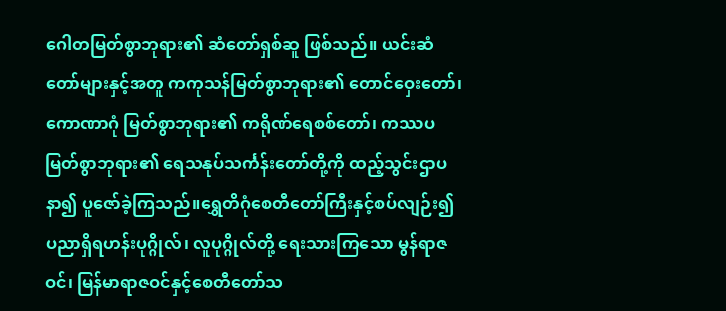ဂေါတမြတ်စွာဘုရား၏ ဆံတော်ရှစ်ဆူ ဖြစ်သည်။ ယင်းဆံတော်များနှင့်အတူ ကကုသန်မြတ်စွာဘုရား၏ တောင်ဝှေးတော်၊ ကောဏာဂုံ မြတ်စွာဘုရား၏ ကရိုဏ်ရေစစ်တော်၊ ကဿပမြတ်စွာဘုရား၏ ရေသနုပ်သင်္ကန်းတော်တို့ကို ထည့်သွင်းဌာပနာ၍ ပူဇော်ခဲ့ကြသည်။ရွှေတိဂုံစေတီတော်ကြီးနှင့်စပ်လျဉ်း၍ ပညာရှိရဟန်းပုဂ္ဂိုလ်၊ လူပုဂ္ဂိုလ်တို့ ရေးသားကြသော မွန်ရာဇဝင်၊ မြန်မာရာဇဝင်နှင့်စေတီတော်သ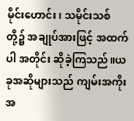မိုင်းဟောင်း၊ သမိုင်းသစ်တို့၌ အချုပ်အားဖြင့် အထက်ပါ အတိုင်း ဆိုခဲ့ကြသည်။ယခုအဆိုများသည် ကျမ်းအကိုးအ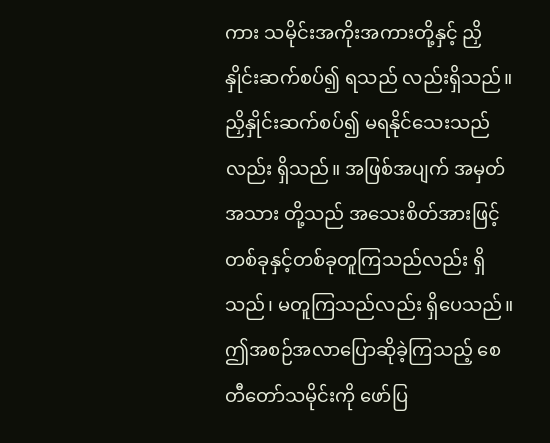ကား သမိုင်းအကိုးအကားတို့နှင့် ညှိနှိုင်းဆက်စပ်၍ ရသည် လည်းရှိသည်။ ညှိနှိုင်းဆက်စပ်၍ မရနိုင်သေးသည်လည်း ရှိသည်။ အဖြစ်အပျက် အမှတ်အသား တို့သည် အသေးစိတ်အားဖြင့် တစ်ခုနှင့်တစ်ခုတူကြသည်လည်း ရှိသည်၊ မတူကြသည်လည်း ရှိပေသည်။ ဤအစဉ်အလာပြောဆိုခဲ့ကြသည့် စေတီတော်သမိုင်းကို ဖော်ပြ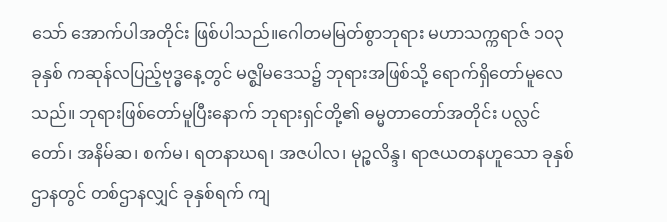သော် အောက်ပါအတိုင်း ဖြစ်ပါသည်။ဂေါတမမြတ်စွာဘုရား မဟာသက္ကရာဇ် ၁၀၃ ခုနှစ် ကဆုန်လပြည့်ဗုဒ္ဓနေ့တွင် မဇ္စျိမဒေသ၌ ဘုရားအဖြစ်သို့ ရောက်ရှိတော်မူလေသည်။ ဘုရားဖြစ်တော်မူပြီးနောက် ဘုရားရှင်တို့၏ ဓမ္မတာတော်အတိုင်း ပလ္လင်တော်၊ အနိမ်ဆ၊ စက်မ၊ ရတနာဃရ၊ အဇပါလ၊ မုဉ္စလိန္ဒ၊ ရာဇယတနဟူသော ခုနှစ်ဌာနတွင် တစ်ဌာနလျှင် ခုနှစ်ရက် ကျ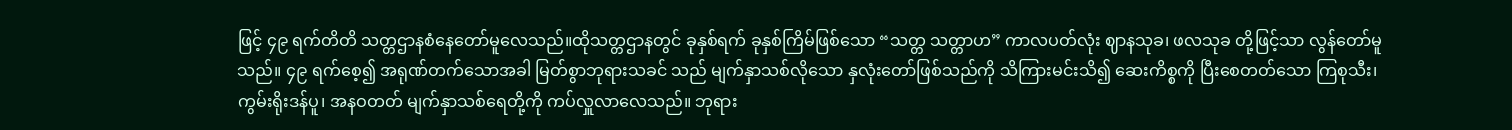ဖြင့် ၄၉ ရက်တိတိ သတ္တဌာနစံနေတော်မူလေသည်။ထိုသတ္တဌာနတွင် ခုနှစ်ရက် ခုနှစ်ကြိမ်ဖြစ်သော “သတ္တ သတ္တာဟ” ကာလပတ်လုံး ဈာနသုခ၊ ဖလသုခ တို့ဖြင့်သာ လွန်တော်မူသည်။ ၄၉ ရက်စေ့၍ အရုဏ်တက်သောအခါ မြတ်စွာဘုရားသခင် သည် မျက်နှာသစ်လိုသော နှလုံးတော်ဖြစ်သည်ကို သိကြားမင်းသိ၍ ဆေးကိစ္စကို ပြီးစေတတ်သော ကြစုသီး၊ ကွမ်းရိုးဒန်ပူ၊ အနဝတတ် မျက်နှာသစ်ရေတို့ကို ကပ်လှူလာလေသည်။ ဘုရား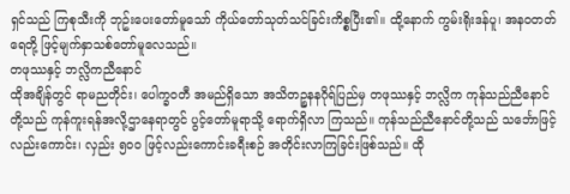ရှင်သည် ကြစုသီးကို ဘုဥ်းပေးတော်မူသော် ကိုယ်တော်သုတ်သင်ခြင်းကိစ္စပြီး၏။ ထို့နောက် ကွမ်းရိုးဒန်ပူ၊ အနဝတတ်ရေတို့ ဖြင့်မျက်နှာသစ်တော်မူလေသည်။
တဖုဿနှင့် ဘလ္လိကညီနောင်
ထိုအချိန်တွင် ရာမညတိုင်း၊ ပေါက္ခဝတီ အမည်ရှိသော အသိတဉ္စနနဂိုရ်ပြည်မှ တဖုဿနှင့် ဘလ္လိက ကုန်သည်ညီနောင်တို့သည် ကုန်ကူးရန်အလို့ဌာနေရာတွင် ပွင့်တော်မူရာသို့ ရောက်ရှိလာ ကြသည်။ ကုန်သည်ညီနောင်တို့သည် သင်္ဘောဖြင့်လည်းကောင်း၊ လှည်း ၅၀၀ ဖြင့်လည်းကောင်းခရီးစဉ် အတိုင်းလာကြခြင်းဖြစ်သည်။ ထို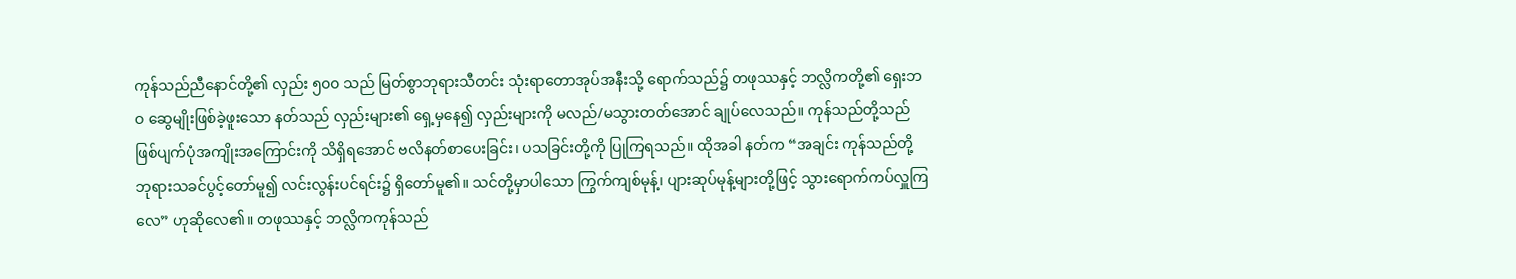ကုန်သည်ညီနောင်တို့၏ လှည်း ၅၀၀ သည် မြတ်စွာဘုရားသီတင်း သုံးရာတောအုပ်အနီးသို့ ရောက်သည်၌ တဖုဿနှင့် ဘလ္လိကတို့၏ ရှေးဘဝ ဆွေမျိုးဖြစ်ခဲ့ဖူးသော နတ်သည် လှည်းများ၏ ရှေ့မှနေ၍ လှည်းများကို မလည်/မသွားတတ်အောင် ချုပ်လေသည်။ ကုန်သည်တို့သည် ဖြစ်ပျက်ပုံအကျိုးအကြောင်းကို သိရှိရအောင် ဗလိနတ်စာပေးခြင်း၊ ပသခြင်းတို့ကို ပြုကြရသည်။ ထိုအခါ နတ်က “အချင်း ကုန်သည်တို့ ဘုရားသခင်ပွင့်တော်မူ၍ လင်းလွန်းပင်ရင်း၌ ရှိတော်မူ၏။ သင်တို့မှာပါသော ကြွက်ကျစ်မုန့်၊ ပျားဆုပ်မုန့်များတို့ဖြင့် သွားရောက်ကပ်လှူကြလေ” ဟုဆိုလေ၏။ တဖုဿနှင့် ဘလ္လိကကုန်သည်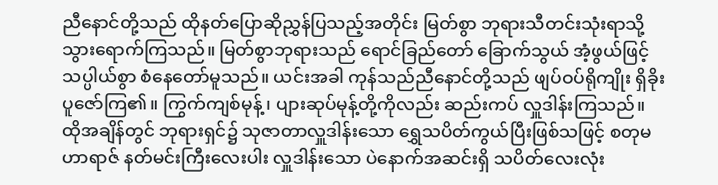ညီနောင်တို့သည် ထိုနတ်ပြောဆိုညွှန်ပြသည့်အတိုင်း မြတ်စွာ ဘုရားသီတင်းသုံးရာသို့ သွားရောက်ကြသည်။ မြတ်စွာဘုရားသည် ရောင်ခြည်တော် ခြောက်သွယ် အံ့ဖွယ်ဖြင့် သပ္ပါယ်စွာ စံနေတော်မူသည်။ ယင်းအခါ ကုန်သည်ညီနောင်တို့သည် ဖျပ်ဝပ်ရိုကျိုး ရှိခိုး ပူဇော်ကြ၏။ ကြွက်ကျစ်မုန့်၊ ပျားဆုပ်မုန့်တို့ကိုလည်း ဆည်းကပ် လှူဒါန်းကြသည်။
ထိုအချိန်တွင် ဘုရားရှင်၌ သုဇာတာလှူဒါန်းသော ရွှေသပိတ်ကွယ်ပြီးဖြစ်သဖြင့် စတုမဟာရာဇ် နတ်မင်းကြီးလေးပါး လှူဒါန်းသော ပဲနောက်အဆင်းရှိ သပိတ်လေးလုံး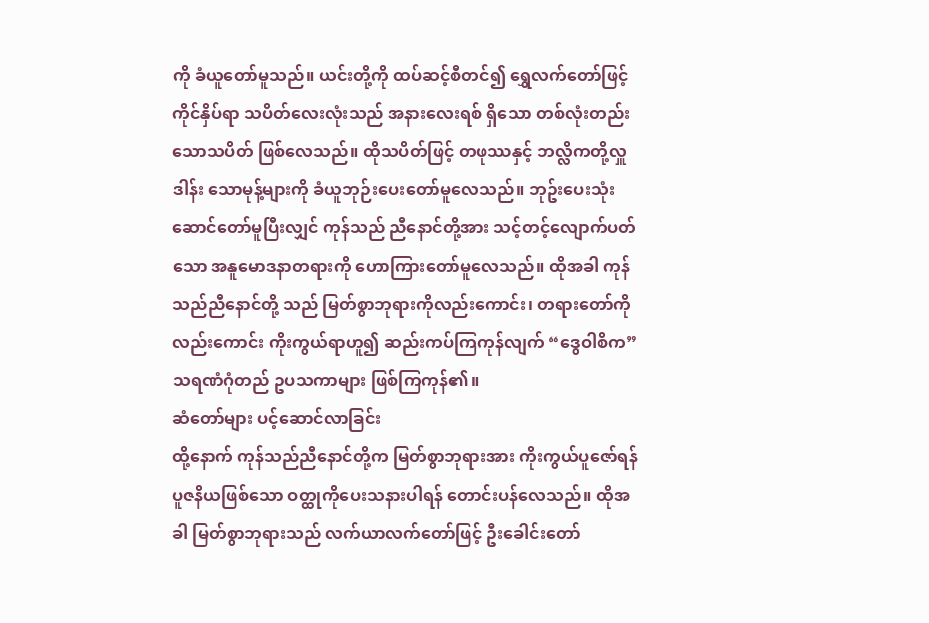ကို ခံယူတော်မူသည်။ ယင်းတို့ကို ထပ်ဆင့်စီတင်၍ ရွှေလက်တော်ဖြင့်ကိုင်နှိပ်ရာ သပိတ်လေးလုံးသည် အနားလေးရစ် ရှိသော တစ်လုံးတည်းသောသပိတ် ဖြစ်လေသည်။ ထိုသပိတ်ဖြင့် တဖုဿနှင့် ဘလ္လိကတို့လှူဒါန်း သောမုန့်များကို ခံယူဘုဉ်းပေးတော်မူလေသည်။ ဘုဥ်းပေးသုံးဆောင်တော်မူပြီးလျှင် ကုန်သည် ညီနောင်တို့အား သင့်တင့်လျောက်ပတ်သော အနူမောဒနာတရားကို ဟောကြားတော်မူလေသည်။ ထိုအခါ ကုန်သည်ညီနောင်တို့ သည် မြတ်စွာဘုရားကိုလည်းကောင်း၊ တရားတော်ကိုလည်းကောင်း ကိုးကွယ်ရာဟူ၍ ဆည်းကပ်ကြကုန်လျက် “ဒွေဝါစိက” သရဏံဂုံတည် ဥပသကာများ ဖြစ်ကြကုန်၏။
ဆံတော်များ ပင့်ဆောင်လာခြင်း
ထို့နောက် ကုန်သည်ညီနောင်တို့က မြတ်စွာဘုရားအား ကိုးကွယ်ပူဇော်ရန် ပူဇနိယဖြစ်သော ဝတ္ထုကိုပေးသနားပါရန် တောင်းပန်လေသည်။ ထိုအခါ မြတ်စွာဘုရားသည် လက်ယာလက်တော်ဖြင့် ဦးခေါင်းတော်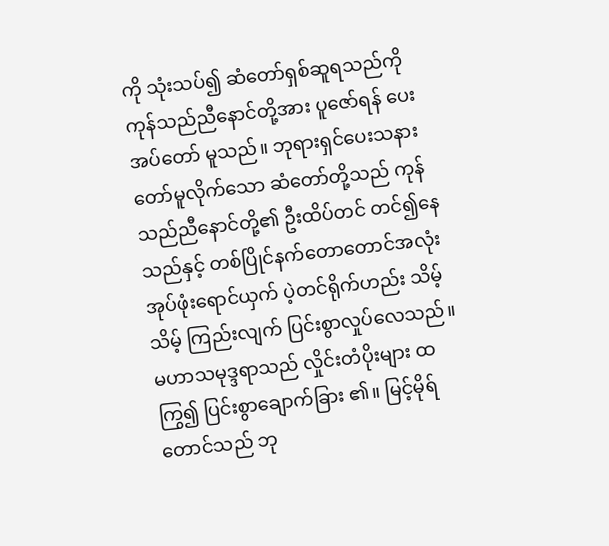ကို သုံးသပ်၍ ဆံတော်ရှစ်ဆူရသည်ကို ကုန်သည်ညီနောင်တို့အား ပူဇော်ရန် ပေးအပ်တော် မူသည်။ ဘုရားရှင်ပေးသနားတော်မူလိုက်သော ဆံတော်တို့သည် ကုန်သည်ညီနောင်တို့၏ ဦးထိပ်တင် တင်၍နေသည်နှင့် တစ်ပြိုင်နက်တောတောင်အလုံး အုပ်ဖုံးရောင်ယှက် ပဲ့တင်ရိုက်ဟည်း သိမ့်သိမ့် ကြည်းလျက် ပြင်းစွာလှုပ်လေသည်။ မဟာသမုဒ္ဒရာသည် လှိုင်းတံပိုးများ ထကြွ၍ ပြင်းစွာချောက်ခြား ၏။ မြင့်မိုရ်တောင်သည် ဘု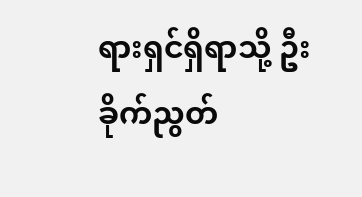ရားရှင်ရှိရာသို့ ဦးခိုက်ညွတ်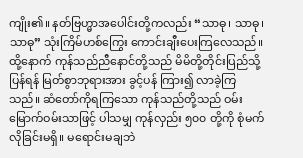ကျိုး၏။ နတ်ဗြဟ္မာအပေါင်းတို့ကလည်း “သာဓု၊ သာဓု၊ သာဓု” သုံးကြိမ်ဟစ်ကြွေး ကောင်းချီးပေးကြလေသည်။
ထို့နောက် ကုန်သည်ညီနောင်တို့သည် မိမိတို့တိုင်းပြည်သို့ပြန်ရန် မြတ်စွာဘုရားအား ခွင့်ပန် ကြား၍ လာခဲ့ကြသည်။ ဆံတော်ကိုရကြသော ကုန်သည်တို့သည် ဝမ်းမြောက်ဝမ်းသာဖြင့် ပါသမျှ ကုန်လှည်း ၅၀၀ တို့ကို စုံမက်လိုခြင်းမရှိ။ မရောင်းမချဘဲ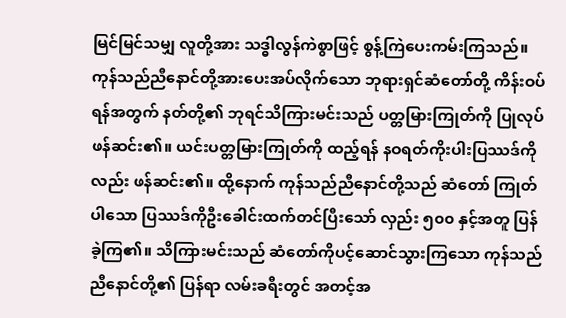မြင်မြင်သမျှ လူတို့အား သဒ္ဓါလွန်ကဲစွာဖြင့် စွန့်ကြဲပေးကမ်းကြသည်။ ကုန်သည်ညီနောင်တို့အားပေးအပ်လိုက်သော ဘုရားရှင်ဆံတော်တို့ ကိန်းဝပ်ရန်အတွက် နတ်တို့၏ ဘုရင်သိကြားမင်းသည် ပတ္တမြားကြုတ်ကို ပြုလုပ်ဖန်ဆင်း၏။ ယင်းပတ္တမြားကြုတ်ကို ထည့်ရန် နဝရတ်ကိုးပါးပြဿဒ်ကိုလည်း ဖန်ဆင်း၏။ ထို့နောက် ကုန်သည်ညီနောင်တို့သည် ဆံတော် ကြုတ်ပါသော ပြဿဒ်ကိုဦးခေါင်းထက်တင်ပြီးသော် လှည်း ၅၀၀ နှင့်အတူ ပြန်ခဲ့ကြ၏။ သိကြားမင်းသည် ဆံတော်ကိုပင့်ဆောင်သွားကြသော ကုန်သည်ညီနောင်တို့၏ ပြန်ရာ လမ်းခရီးတွင် အတင့်အ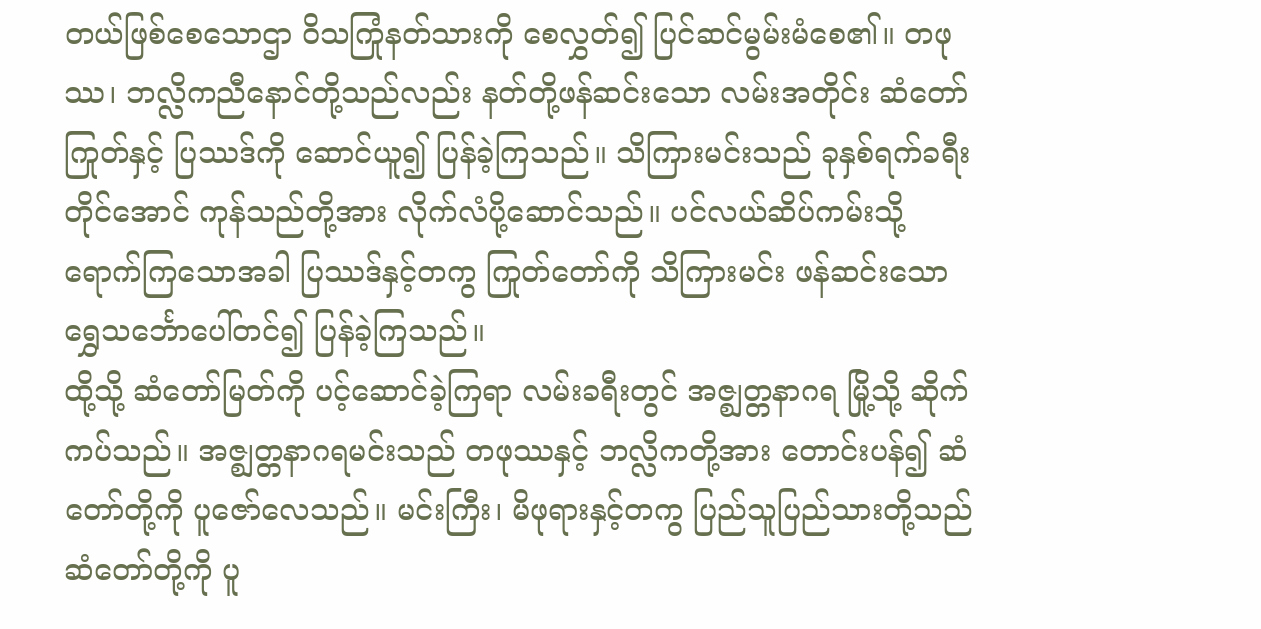တယ်ဖြစ်စေသောဌာ ဝိသကြုံနတ်သားကို စေလွှတ်၍ ပြင်ဆင်မွမ်းမံစေ၏။ တဖုဿ၊ ဘလ္လိကညီနောင်တို့သည်လည်း နတ်တို့ဖန်ဆင်းသော လမ်းအတိုင်း ဆံတော်ကြုတ်နှင့် ပြဿဒ်ကို ဆောင်ယူ၍ ပြန်ခဲ့ကြသည်။ သိကြားမင်းသည် ခုနှစ်ရက်ခရီးတိုင်အောင် ကုန်သည်တို့အား လိုက်လံပို့ဆောင်သည်။ ပင်လယ်ဆိပ်ကမ်းသို့ ရောက်ကြသောအခါ ပြဿဒ်နှင့်တကွ ကြုတ်တော်ကို သိကြားမင်း ဖန်ဆင်းသော ရွှေသင်္ဘောပေါ်တင်၍ ပြန်ခဲ့ကြသည်။
ထို့သို့ ဆံတော်မြတ်ကို ပင့်ဆောင်ခဲ့ကြရာ လမ်းခရီးတွင် အဇ္စျတ္တနာဂရ မြို့သို့ ဆိုက်ကပ်သည်။ အဇ္စျတ္တနာဂရမင်းသည် တဖုဿနှင့် ဘလ္လိကတို့အား တောင်းပန်၍ ဆံတော်တို့ကို ပူဇော်လေသည်။ မင်းကြီး၊ မိဖုရားနှင့်တကွ ပြည်သူပြည်သားတို့သည် ဆံတော်တို့ကို ပူ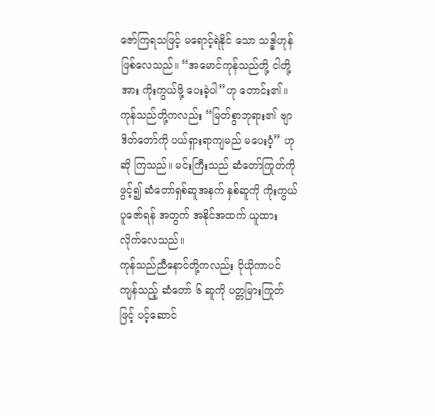ဇော်ကြရသဖြင့် မရောင့်ရဲနိုင် သော သဒ္ဓါဟုန် ဖြစ်လေသည်။ “အမောင်ကုန်သည်တို့ ငါတို့အား ကိုးကွယ်ဖို့ ပေးခဲ့ပါ”ဟု တောင်း၏။ ကုန်သည်တို့ကလည်း “မြတ်စွာဘုရား၏ ဗျာဒိတ်တော်ကို ပယ်ရှားရာကျမည် မပေးဝံ့” ဟုဆို ကြသည်။ မင်းကြီးသည် ဆံတော်ကြုတ်ကို ဖွင့်၍ ဆံတော်ရှစ်ဆူအနက် နှစ်ဆူကို ကိုးကွယ်ပူဇော်ရန် အတွက် အနိုင်အထက် ယူထားလိုက်လေသည်။
ကုန်သည်ညီနောင်တို့ကလည်း ငိုယိုကာပင် ကျန်သည့် ဆံတော် ၆ ဆူကို ပတ္တမြားကြုတ်ဖြင့် ပင့်ဆောင်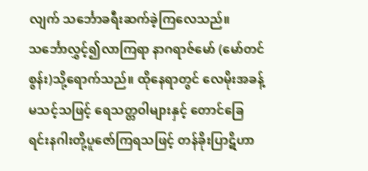လျက် သင်္ဘောခရီးဆက်ခဲ့ကြလေသည်။ သင်္ဘောလွှင့်၍လာကြရာ နာဂရာဇ်မော် (မော်တင်စွန်း)သို့ရောက်သည်။ ထိုနေရာတွင် လေမိုးအခန့်မသင့်သဖြင့် ရေသတ္တဝါများနှင့် တောင်ခြေ ရင်းနဂါးတို့ပူဇော်ကြရသဖြင့် တန်ခိုးပြာဋိဟာ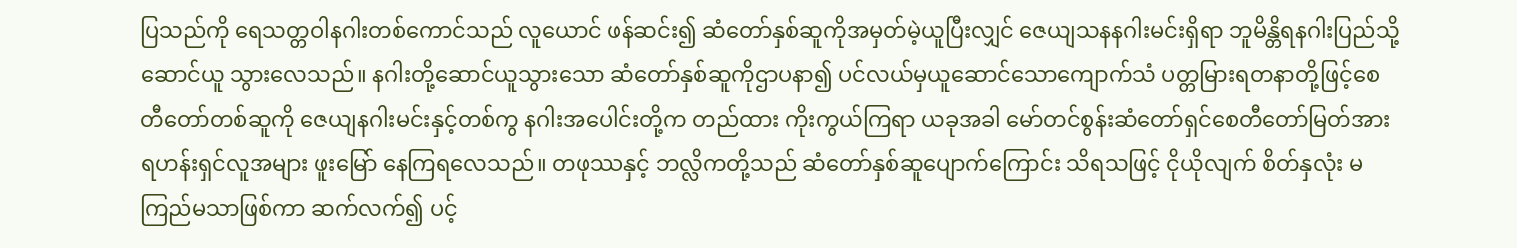ပြသည်ကို ရေသတ္တဝါနဂါးတစ်ကောင်သည် လူယောင် ဖန်ဆင်း၍ ဆံတော်နှစ်ဆူကိုအမှတ်မဲ့ယူပြီးလျှင် ဇေယျသနနဂါးမင်းရှိရာ ဘူမိန္တိရနဂါးပြည်သို့ ဆောင်ယူ သွားလေသည်။ နဂါးတို့ဆောင်ယူသွားသော ဆံတော်နှစ်ဆူကိုဌာပနာ၍ ပင်လယ်မှယူဆောင်သောကျောက်သံ ပတ္တမြားရတနာတို့ဖြင့်စေတီတော်တစ်ဆူကို ဇေယျနဂါးမင်းနှင့်တစ်ကွ နဂါးအပေါင်းတို့က တည်ထား ကိုးကွယ်ကြရာ ယခုအခါ မော်တင်စွန်းဆံတော်ရှင်စေတီတော်မြတ်အား ရဟန်းရှင်လူအများ ဖူးမြော် နေကြရလေသည်။ တဖုဿနှင့် ဘလ္လိကတို့သည် ဆံတော်နှစ်ဆူပျောက်ကြောင်း သိရသဖြင့် ငိုယိုလျက် စိတ်နှလုံး မကြည်မသာဖြစ်ကာ ဆက်လက်၍ ပင့်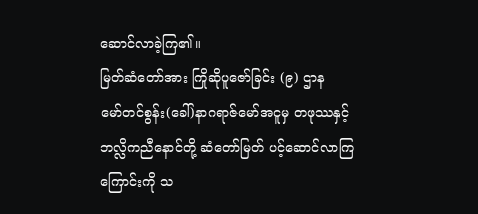ဆောင်လာခဲ့ကြ၏။
မြတ်ဆံတော်အား ကြိုဆိုပူဇော်ခြင်း (၉) ဌာန
မော်တင်စွန်း(ခေါ်)နာဂရာဇ်မော်အငူမှ တဖုဿနှင့် ဘလ္လိကညီနောင်တို့ ဆံတော်မြတ် ပင့်ဆောင်လာကြကြောင်းကို သ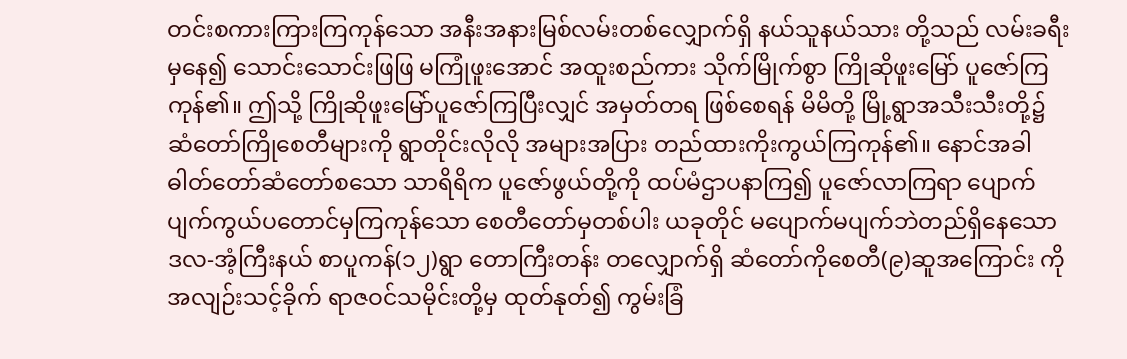တင်းစကားကြားကြကုန်သော အနီးအနားမြစ်လမ်းတစ်လျှောက်ရှိ နယ်သူနယ်သား တို့သည် လမ်းခရီးမှနေ၍ သောင်းသောင်းဖြဖြ မကြုံဖူးအောင် အထူးစည်ကား သိုက်မြိုက်စွာ ကြိုဆိုဖူးမြော် ပူဇော်ကြကုန်၏။ ဤသို့ ကြိုဆိုဖူးမြော်ပူဇော်ကြပြီးလျှင် အမှတ်တရ ဖြစ်စေရန် မိမိတို့ မြို့ရွာအသီးသီးတို့၌ ဆံတော်ကြိုစေတီများကို ရွာတိုင်းလိုလို အများအပြား တည်ထားကိုးကွယ်ကြကုန်၏။ နောင်အခါ ဓါတ်တော်ဆံတော်စသော သာရိရိက ပူဇော်ဖွယ်တို့ကို ထပ်မံဌာပနာကြ၍ ပူဇော်လာကြရာ ပျောက်ပျက်ကွယ်ပတောင်မှကြကုန်သော စေတီတော်မှတစ်ပါး ယခုတိုင် မပျောက်မပျက်ဘဲတည်ရှိနေသော ဒလ-အံ့ကြီးနယ် စာပူကန်(၁၂)ရွာ တောကြီးတန်း တလျှောက်ရှိ ဆံတော်ကိုစေတီ(၉)ဆူအကြောင်း ကို အလျဉ်းသင့်ခိုက် ရာဇဝင်သမိုင်းတို့မှ ထုတ်နုတ်၍ ကွမ်းခြံ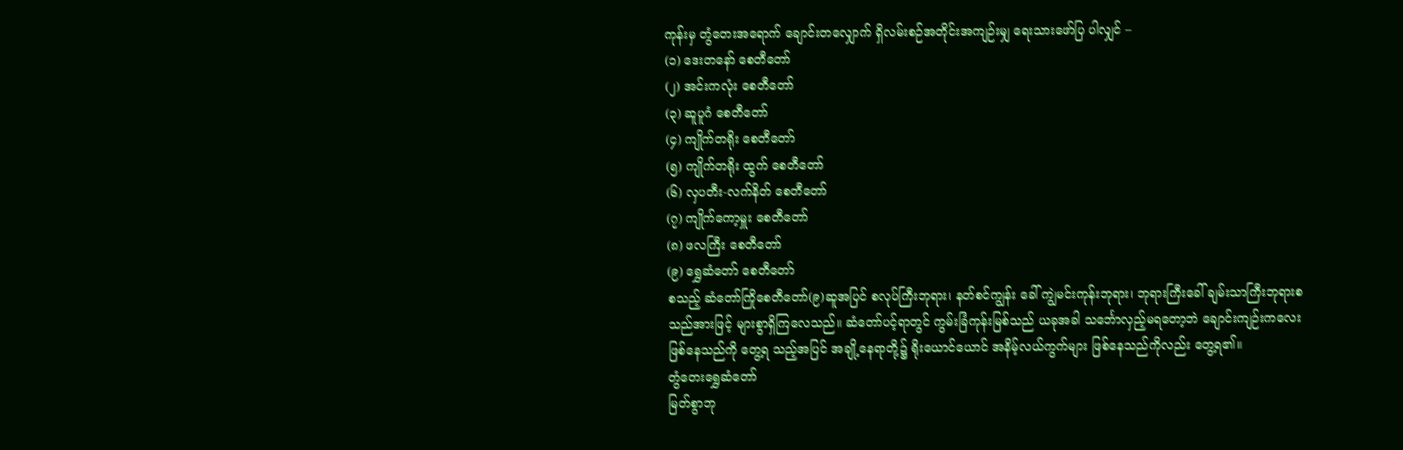ကုန်းမှ တွံတေးအရောက် ချောင်းတလျှောက် ရှိလမ်းစဉ်အတိုင်းအကျဉ်းမျှ ရေးသားဖော်ပြ ပါလျှင် –
(၁) ဒေးတနော် စေတီတော်
(၂) အင်းကလုံး စေတီတော်
(၃) ဆူပူဂံ စေတီတော်
(၄) ကျိုက်တရိုး စေတီတော်
(၅) ကျိုက်တရိုး ထွက် စေတီတော်
(၆) လှပတီး-လက်နိတ် စေတီတော်
(၇) ကျိုက်ကော့မှူး စေတီတော်
(၈) ဖလကြီး စေတီတော်
(၉) ရွှေဆံတော် စေတီတော်
စသည့် ဆံတော်ကြိုစေတီတော်(၉)ဆူအပြင် စလုပ်ကြီးဘုရား၊ နတ်စင်ကျွန်း ခေါ် ကျွဲမင်းကုန်းဘုရား၊ ဘုရားကြီးခေါ် ချမ်းသာကြီးဘုရားစသည်အားဖြင့် များစွာရှိကြလေသည်။ ဆံတော်ပင့်ရာတွင် ကွမ်းခြံကုန်းမြစ်သည် ယခုအခါ သင်္ဘောလှည့်မရတော့ဘဲ ချောင်းကျဉ်းကလေးဖြစ်နေသည်ကို တွေ့ရ သည့်အပြင် အချို့နေရာတို့၌ ရိုးယောင်ယောင် အနိမ့်လယ်ကွက်များ ဖြစ်နေသည်ကိုလည်း တွေ့ရ၏။
တွံတေးရွှေဆံတော်
မြတ်စွာဘု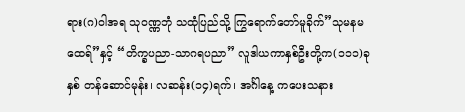ရား(ဂ)ဝါအရ သုဝဏ္ဏဘုံ သထုံပြည်သို့ ကြွရောက်တော်မူခိုက်”သုမနမထေရ်”နှင့် “တိက္ခပညာ-သာဂရပညာ” လူဒါယကာနှစ်ဦးတို့က(၁၁၁)ခုနှစ် တန်ဆောင်မုန်း၊ လဆန်း(၁၄)ရက်၊ အင်္ဂါနေ့ ကပေးသနား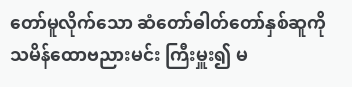တော်မူလိုက်သော ဆံတော်ဓါတ်တော်နှစ်ဆူကို သမိန်ထောဗညားမင်း ကြီးမှူး၍ မ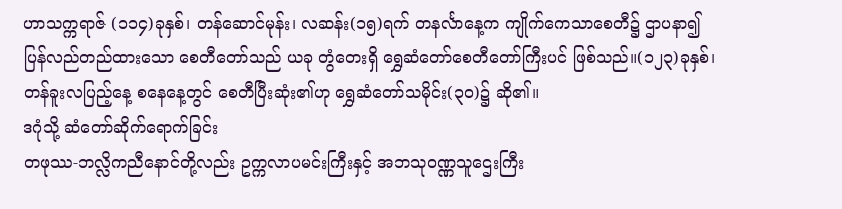ဟာသက္ကရာဇ် (၁၁၄)ခုနှစ်၊ တန်ဆောင်မုန်း၊ လဆန်း(၁၅)ရက် တနင်္လာနေ့က ကျိုက်ကေသာစေတီ၌ ဌာပနာ၍ ပြန်လည်တည်ထားသော စေတီတော်သည် ယခု တွံတေးရှိ ရွှေဆံတော်စေတီတော်ကြီးပင် ဖြစ်သည်။(၁၂၃)ခုနှစ်၊ တန်ခူးလပြည့်နေ့ စနေနေ့တွင် စေတီပြီးဆုံး၏ဟု ရွှေဆံတော်သမိုင်း(၃၀)၌ ဆို၏။
ဒဂုံသို့ ဆံတော်ဆိုက်ရောက်ခြင်း
တဖုဿ-ဘလ္လိကညီနောင်တို့လည်း ဥက္ကလာပမင်းကြီးနှင့် အဘသုဝဏ္ဏသူဌေးကြီး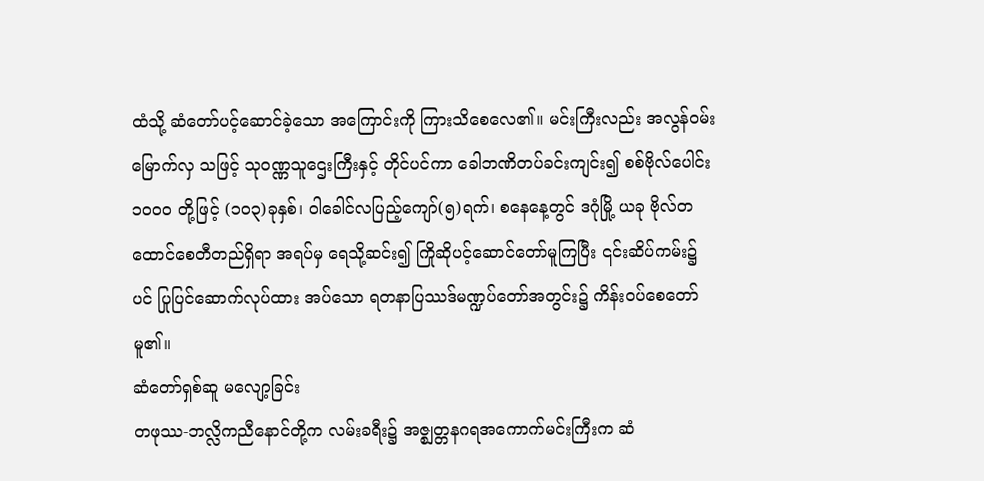ထံသို့ ဆံတော်ပင့်ဆောင်ခဲ့သော အကြောင်းကို ကြားသိစေလေ၏။ မင်းကြီးလည်း အလွန်ဝမ်းမြောက်လှ သဖြင့် သုဝဏ္ဏသူဌေးကြီးနှင့် တိုင်ပင်ကာ ခေါဘဏိတပ်ခင်းကျင်း၍ စစ်ဗိုလ်ပေါင်း ၁၀၀၀ တို့ဖြင့် (၁၀၃)ခုနှစ်၊ ဝါခေါင်လပြည့်ကျော်(၅)ရက်၊ စနေနေ့တွင် ဒဂုံမြို့ ယခု ဗိုလ်တထောင်စေတီတည်ရှိရာ အရပ်မှ ရေသို့ဆင်း၍ ကြိုဆိုပင့်ဆောင်တော်မူကြပြီး ၎င်းဆိပ်ကမ်း၌ပင် ပြုပြင်ဆောက်လုပ်ထား အပ်သော ရတနာပြဿဒ်မဏ္ဍပ်တော်အတွင်း၌ ကိန်းဝပ်စေတော်မူ၏။
ဆံတော်ရှစ်ဆူ မလျော့ခြင်း
တဖုဿ-ဘလ္လိကညီနောင်တို့က လမ်းခရီး၌ အဇ္စျတ္တနဂရအကောက်မင်းကြီးက ဆံ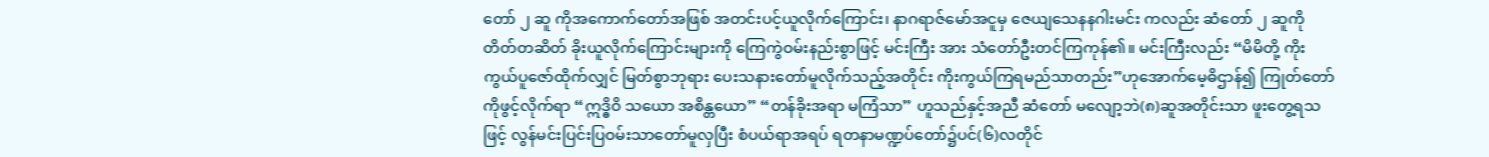တော် ၂ ဆူ ကိုအကောက်တော်အဖြစ် အတင်းပင့်ယူလိုက်ကြောင်း၊ နာဂရာဇ်မော်အငူမှ ဇေယျသေနနဂါးမင်း ကလည်း ဆံတော် ၂ ဆူကို တိတ်တဆိတ် ခိုးယူလိုက်ကြောင်းများကို ကြေကွဲဝမ်းနည်းစွာဖြင့် မင်းကြီး အား သံတော်ဦးတင်ကြကုန်၏။ မင်းကြီးလည်း “မိမိတို့ ကိုးကွယ်ပူဇော်ထိုက်လျှင် မြတ်စွာဘုရား ပေးသနားတော်မူလိုက်သည့်အတိုင်း ကိုးကွယ်ကြရမည်သာတည်း”ဟုအောက်မေ့ဓိဌာန်၍ ကြုတ်တော် ကိုဖွင့်လိုက်ရာ “ဣဒ္ဓိဝိ သယော အစိန္တယော” “တန်ခိုးအရာ မကြံသာ” ဟူသည်နှင့်အညီ ဆံတော် မလျော့ဘဲ(၈)ဆူအတိုင်းသာ ဖူးတွေ့ရသဖြင့် လွန်မင်းပြင်းပြဝမ်းသာတော်မူလှပြီး စံပယ်ရာအရပ် ရတနာမဏ္ဍပ်တော်၌ပင်(၆)လတိုင်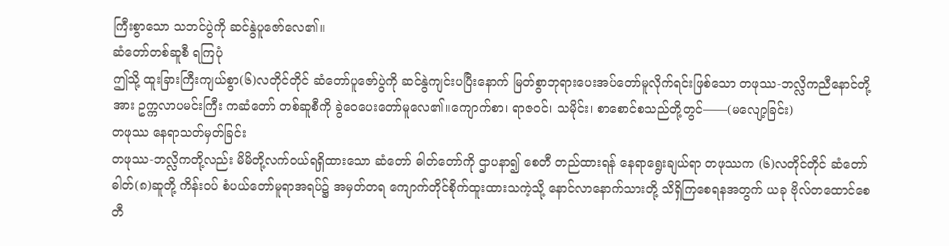ကြီးစွာသော သဘင်ပွဲကို ဆင်နွဲပူဇော်လေ၏။
ဆံတော်တစ်ဆူစီ ရကြပုံ
ဤသို့ ထူးခြားကြီးကျယ်စွာ(၆)လတိုင်တိုင် ဆံတော်ပူဇော်ပွဲကို ဆင်နွဲကျင်းပပြီးနောက် မြတ်စွာဘုရားပေးအပ်တော်မူလိုက်ရင်းဖြစ်သော တဖုဿ-ဘလ္လိကညီနောင်တို့အား ဥက္ကလာပမင်းကြီး ကဆံတော် တစ်ဆူစီကို ခွဲဝေပေးတော်မူလေ၏။ကျောက်စာ၊ ရာဇဝင်၊ သမိုင်း၊ စာစောင်စသည်တို့တွင်——(မလျော့ခြင်း)
တဖုဿ နေရာသတ်မှတ်ခြင်း
တဖုဿ-ဘလ္လိကတို့လည်း မိမိတို့လက်ဝယ်ရရှိထားသော ဆံတော် ဓါတ်တော်ကို ဌာပနာ၍ စေတီ တည်ထားရန် နေရာရွေးချယ်ရာ တဖုဿက (၆)လတိုင်တိုင် ဆံတော်ဓါတ်(၈)ဆူတို့ ကိန်းဝပ် စံပယ်တော်မူရာအရပ်၌ အမှတ်တရ ကျောက်တိုင်စိုက်ထူးထားသကဲ့သို့ နောင်လာနောက်သားတို့ သိရှိကြစေရနအတွက် ယခု ဗိုလ်တထောင်စေတီ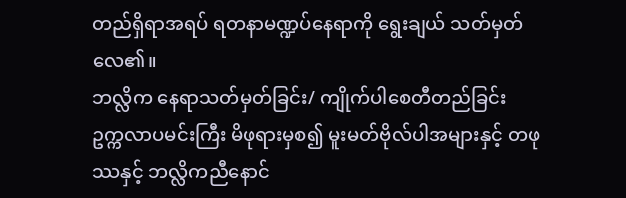တည်ရှိရာအရပ် ရတနာမဏ္ဍပ်နေရာကို ရွေးချယ် သတ်မှတ်လေ၏။
ဘလ္လိက နေရာသတ်မှတ်ခြင်း/ ကျိုက်ပါစေတီတည်ခြင်း
ဥက္ကလာပမင်းကြီး မိဖုရားမှစ၍ မူးမတ်ဗိုလ်ပါအများနှင့် တဖုဿနှင့် ဘလ္လိကညီနောင်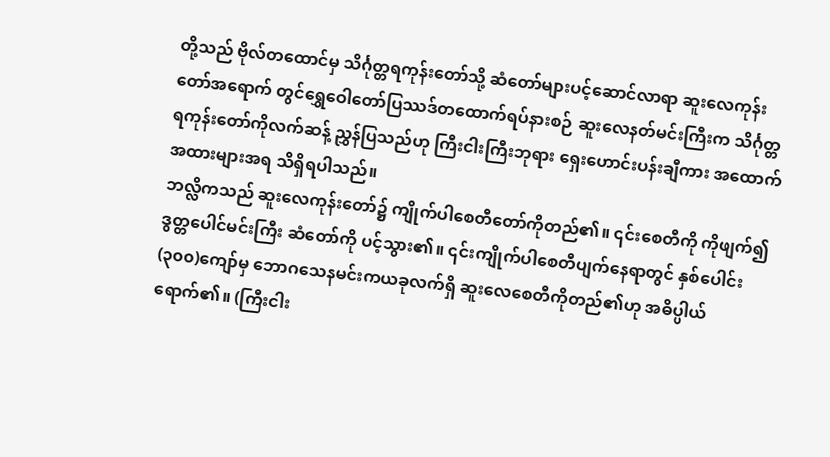တို့သည် ဗိုလ်တထောင်မှ သိင်္ဂုတ္တရကုန်းတော်သို့ ဆံတော်များပင့်ဆောင်လာရာ ဆူးလေကုန်းတော်အရောက် တွင်ရွှေဝေါတော်ပြဿဒ်တထောက်ရပ်နားစဉ် ဆူးလေနတ်မင်းကြီးက သိင်္ဂုတ္တရကုန်းတော်ကိုလက်ဆန့် ညွှန်ပြသည်ဟု ကြီးငါးကြီးဘုရား ရှေးဟောင်းပန်းချီကား အထောက်အထားများအရ သိရှိရပါသည်။
ဘလ္လိကသည် ဆူးလေကုန်းတော်၌ ကျိုက်ပါစေတီတော်ကိုတည်၏။ ၎င်းစေတီကို ကိုဖျက်၍ ဒွတ္တပေါင်မင်းကြီး ဆံတော်ကို ပင့်သွား၏။ ၎င်းကျိုက်ပါစေတီပျက်နေရာတွင် နှစ်ပေါင်း(၃၀၀)ကျော်မှ ဘောဂသေနမင်းကယခုလက်ရှိ ဆူးလေစေတီကိုတည်၏ဟု အဓိပ္ပါယ်ရောက်၏။ (ကြီးငါး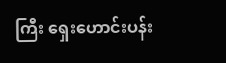ကြီး ရှေးဟောင်းပန်း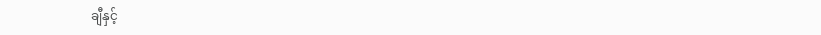ချီနှင့်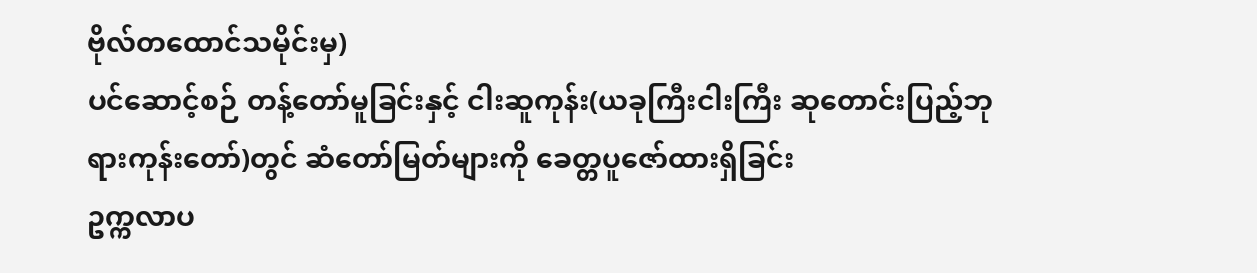ဗိုလ်တထောင်သမိုင်းမှ)
ပင်ဆောင့်စဉ် တန့်တော်မူခြင်းနှင့် ငါးဆူကုန်း(ယခုကြီးငါးကြီး ဆုတောင်းပြည့်ဘုရားကုန်းတော်)တွင် ဆံတော်မြတ်များကို ခေတ္တပူဇော်ထားရှိခြင်း
ဥက္ကလာပ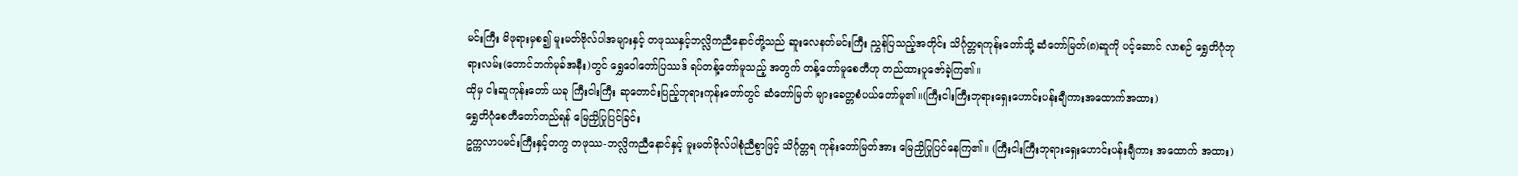မင်းကြီး မိဖုရားမှစ၍ မူးမတ်ဗိုလ်ပါအများနှင့် တဖုဿနှင့်ဘလ္လိကညီနောင်တို့သည် ဆူးလေနတ်မင်းကြီး ညွှန်ပြသည့်အတိုင်း သိင်္ဂုတ္တရကုန်းတော်သို့ ဆံတော်မြတ်(၈)ဆူကို ပင့်ဆောင် လာစဉ် ရွှေတိဂုံဘုရားလမ်း(တောင်ဘက်မုခ်အနီး)တွင် ရွှေဝေါတော်ပြဿဒ် ရပ်တန့်တော်မူသည့် အတွက် တန့်တော်မူစေတီဟု တည်ထားပူဇော်ခဲ့ကြ၏။
ထိုမှ ငါးဆူကုန်းတော် ယခု ကြီးငါးကြီး ဆုတောင်းပြည့်ဘုရားကုန်းတော်တွင် ဆံတော်မြတ် များခေတ္တစံပယ်တော်မူ၏။(ကြီးငါးကြီးဘုရားရှေးဟောင်းပန်းချီကားအထောက်အထား)
ရွှေတိဂုံစေတီတော်တည်ရန် မြေညှိပြုပြင်ခြင်း
ဥက္ကလာပမင်းကြီးနှင့်တကွ တဖုဿ-ဘလ္လိကညီနောင်နှင့် မူးမတ်ဗိုလ်ပါစုံညီစွာဖြင့် သိင်္ဂုတ္တရ ကုန်းတော်မြတ်အား မြေညှိပြုပြင်နေကြ၏။ (ကြီးငါးကြီးဘုရားရှေးဟောင်းပန်းချီကား အထောက် အထား)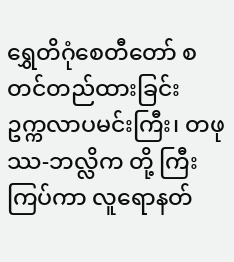ရွှေတိဂုံစေတီတော် စတင်တည်ထားခြင်း
ဥက္ကလာပမင်းကြီး၊ တဖုဿ-ဘလ္လိက တို့ ကြီးကြပ်ကာ လူရောနတ်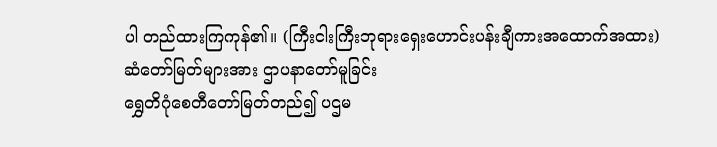ပါ တည်ထားကြကုန်၏။ (ကြီးငါးကြီးဘုရားရှေးဟောင်းပန်းချီကားအထောက်အထား)
ဆံတော်မြတ်များအား ဌာပနာတော်မူခြင်း
ရွှေတိဂုံစေတီတော်မြတ်တည်၍ ပဌမ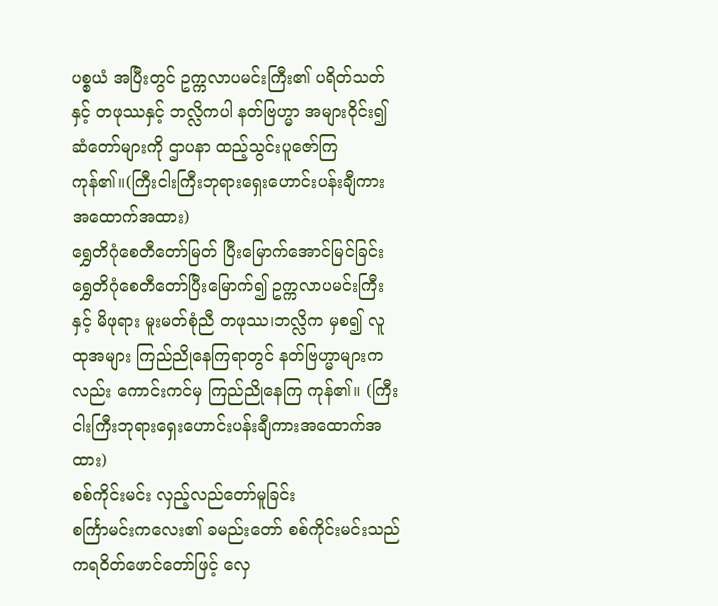ပစ္စယံ အပြီးတွင် ဥက္ကလာပမင်းကြီး၏ ပရိတ်သတ်နှင့် တဖုဿနှင့် ဘလ္လိကပါ နတ်ဗြဟ္မာ အများဝိုင်း၍ ဆံတော်များကို ဌာပနာ ထည့်သွင်းပူဇော်ကြကုန်၏။(ကြီးငါးကြီးဘုရားရှေးဟောင်းပန်းချီကားအထောက်အထား)
ရွှေတိဂုံစေတီတော်မြတ် ပြီးမြောက်အောင်မြင်ခြင်း
ရွှေတိဂုံစေတီတော်ပြီးမြောက်၍ ဥက္ကလာပမင်းကြီးနှင့် မိဖုရား မူးမတ်စုံညီ တဖုဿ၊ဘလ္လိက မှစ၍ လူထုအများ ကြည်ညိုနေကြရာတွင် နတ်ဗြဟ္မာများကလည်း ကောင်းကင်မှ ကြည်ညိုနေကြ ကုန်၏။ (ကြီးငါးကြီးဘုရားရှေးဟောင်းပန်းချီကားအထောက်အထား)
စစ်ကိုင်းမင်း လှည့်လည်တော်မူခြင်း
စင်္ကြာမင်းကလေး၏ ခမည်းတော် စစ်ကိုင်းမင်းသည် ကရဝိတ်ဖောင်တော်ဖြင့် လှေ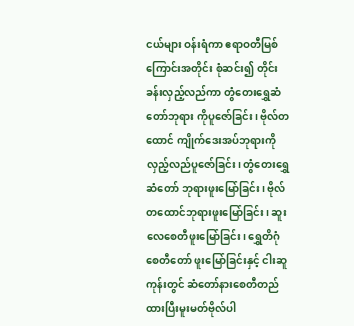ငယ်များ ဝန်းရံကာ ဧရာဝတီမြစ်ကြောင်းအတိုင်း စုံဆင်း၍ တိုင်းခန်းလှည့်လည်ကာ တွံတေးရွှေဆံတော်ဘုရား ကိုပူဇော်ခြင်း၊ ဗိုလ်တထောင် ကျိုက်ဒေးအပ်ဘုရားကိုလှည့်လည်ပူဇော်ခြင်း၊ တွံတေးရွှေဆံတော် ဘုရားဖူးမြော်ခြင်း၊ ဗိုလ်တထောင်ဘုရားဖူးမြော်ခြင်း၊ ဆူးလေစေတီဖူးမြော်ခြင်း၊ ရွှေတိဂုံစေတီတော် ဖူးမြော်ခြင်းနှင့် ငါးဆူကုန်းတွင် ဆံတော်နားစေတီတည်ထားပြီးမူးမတ်ဗိုလ်ပါ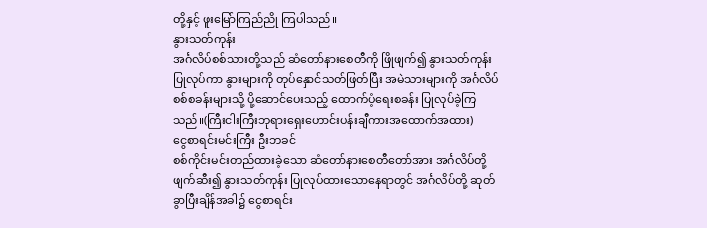တို့နှင့် ဖူးမြော်ကြည်ညို ကြပါသည်။
နွားသတ်ကုန်း
အင်္ဂလိပ်စစ်သားတို့သည် ဆံတော်နားစေတီကို ဖြိုဖျက်၍ နွားသတ်ကုန်း ပြုလုပ်ကာ နွားများကို တုပ်နှောင်သတ်ဖြတ်ပြီး အမဲသားများကို အင်္ဂလိပ်စစ်စခန်းများသို့ ပို့ဆောင်ပေးသည့် ထောက်ပံ့ရေးစခန်း ပြုလုပ်ခဲ့ကြသည်။(ကြီးငါးကြီးဘုရားရှေးဟောင်းပန်းချီကားအထောက်အထား)
ငွေစာရင်းမင်းကြီး ဦးဘခင်
စစ်ကိုင်းမင်းတည်ထားခဲ့သော ဆံတော်နားစေတီတော်အား အင်္ဂလိပ်တို့ဖျက်ဆီး၍ နွားသတ်ကုန်း ပြုလုပ်ထားသောနေရာတွင် အင်္ဂလိပ်တို့ ဆုတ်ခွာပြီးချိန်အခါ၌ ငွေစာရင်း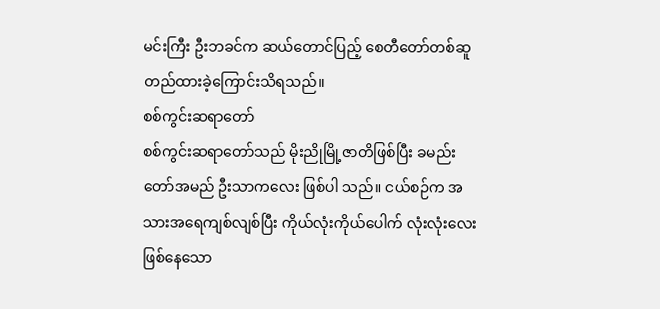မင်းကြီး ဦးဘခင်က ဆယ်တောင်ပြည့် စေတီတော်တစ်ဆူတည်ထားခဲ့ကြောင်းသိရသည်။
စစ်ကွင်းဆရာတော်
စစ်ကွင်းဆရာတော်သည် မိုးညိုမြို့ဇာတိဖြစ်ပြီး ခမည်းတော်အမည် ဦးသာကလေး ဖြစ်ပါ သည်။ ငယ်စဉ်က အသားအရေကျစ်လျစ်ပြီး ကိုယ်လုံးကိုယ်ပေါက် လုံးလုံးလေးဖြစ်နေသော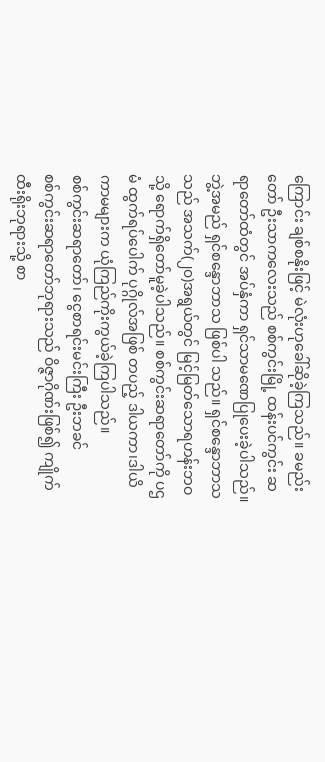ကြောင်း ချစ်စနိုးဖြင့် မဲလုံးဟုခေါ်ဆိုခဲ့ကြသည်။ ခမည်းတော် ဦးသာကလေးသည် စစ်ကွင်းမြို့ ထန်းပင်ကွင်း ဆရာတော်ထံတွင် အပ်နှံကာ ရှင်သာမဏေပြုပေးခဲ့ပါသည်။ ဘွဲ့အမည် ရှင်စန္ဒောဘာသ ဖြစ်ပါ သည်။ ရှင်စန္ဒောဘာသသည် အသက်(၂၀)အရွယ်တွင် မြင့်မြတ်သောရဟန်းဘဝသို့ ရောက်ရှိတော်မူခဲ့ပါသည်။ စစ်ကွင်းဆရာတော်ကို ပဌမံ ထွက်ရပ်ပေါက် ပုဂ္ဂိုလ်အဖြစ် တပည့် ဒါယကာ၊ဒါယိကာမများက ယုံကြည်ကိုးကွယ်ခဲ့ကြပါသည်။
စစ်ကွင်းဆရာတော်၊ ငွေစာရင်းမင်းကြီး ဦးဘခင်
စစ်ကွင်းဆရာတော်ဘုရားသည် ဝိဇ္ဇာဂိုဏ်းဖြစ်၍ ကျိုက်ထီးရိုးဘုရားသို့ စာ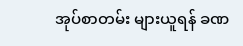အုပ်စာတမ်း များယူရန် ခဏ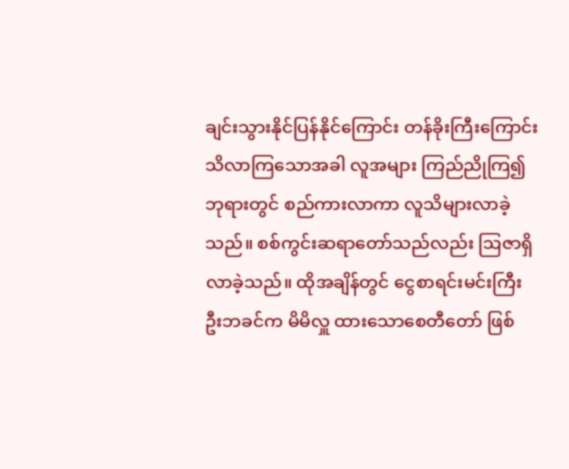ချင်းသွားနိုင်ပြန်နိုင်ကြောင်း တန်ခိုးကြီးကြောင်း သိလာကြသောအခါ လူအများ ကြည်ညိုကြ၍ ဘုရားတွင် စည်ကားလာကာ လူသိများလာခဲ့သည်။ စစ်ကွင်းဆရာတော်သည်လည်း ဩဇာရှိလာခဲ့သည်။ ထိုအချိန်တွင် ငွေစာရင်းမင်းကြီး ဦးဘခင်က မိမိလှူ ထားသောစေတီတော် ဖြစ်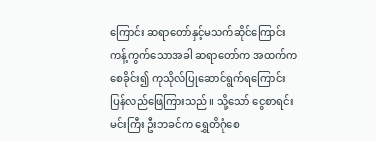ကြောင်း ဆရာတော်နှင့်မသက်ဆိုင်ကြောင်း ကန့်ကွက်သောအခါ ဆရာတော်က အထက်က စေခိုင်း၍ ကုသိုလ်ပြုဆောင်ရွက်ရကြောင်း ပြန်လည်ဖြေကြားသည်။ သို့သော် ငွေစာရင်းမင်းကြီး ဦးဘခင်က ရွှေတိဂုံစေ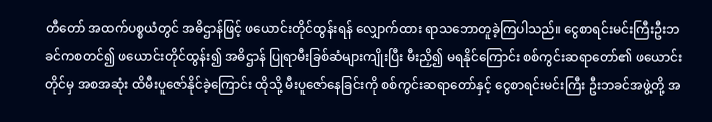တီတော် အထက်ပစ္စယံတွင် အဓိဌာန်ဖြင့် ဖယောင်းတိုင်ထွန်းရန် လျှောက်ထား ရာသဘောတူခဲ့ကြပါသည်။ ငွေစာရင်းမင်းကြီးဦးဘခင်ကစတင်၍ ဖယောင်းတိုင်ထွန်း၍ အဓိဌာန် ပြုရာမီးခြစ်ဆံများကျိုးပြီး မီးညှိ၍ မရနိုင်ကြောင်း စစ်ကွင်းဆရာတော်၏ ဖယောင်းတိုင်မှ အစအဆုံး ထိမီးပူဇော်နိုင်ခဲ့ကြောင်း ထိုသို့ မီးပူဇော်နေခြင်းကို စစ်ကွင်းဆရာတော်နှင့် ငွေစာရင်းမင်းကြီး ဦးဘခင်အဖွဲ့တို့ အ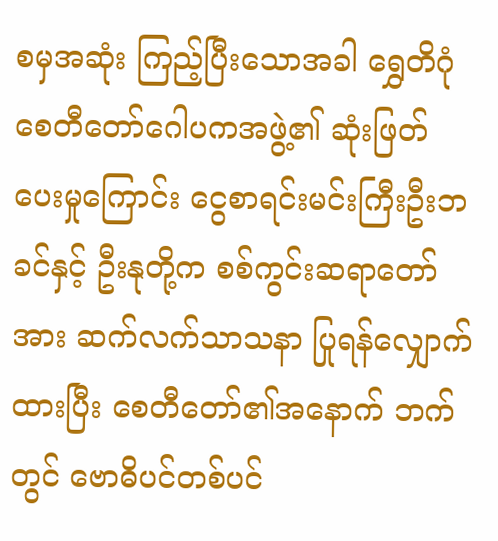စမှအဆုံး ကြည့်ပြီးသောအခါ ရွှေတိဂုံစေတီတော်ဂေါပကအဖွဲ့၏ ဆုံးဖြတ် ပေးမှုကြောင်း ငွေစာရင်းမင်းကြီးဦးဘခင်နှင့် ဦးနုတို့က စစ်ကွင်းဆရာတော်အား ဆက်လက်သာသနာ ပြုရန်လျှောက်ထားပြီး စေတီတော်၏အနောက် ဘက်တွင် ဗောဓိပင်တစ်ပင်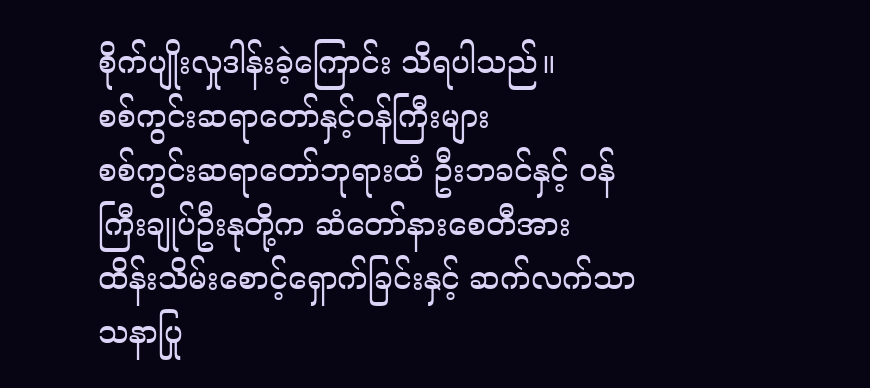စိုက်ပျိုးလှုဒါန်းခဲ့ကြောင်း သိရပါသည်။
စစ်ကွင်းဆရာတော်နှင့်ဝန်ကြီးများ
စစ်ကွင်းဆရာတော်ဘုရားထံ ဦးဘခင်နှင့် ဝန်ကြီးချုပ်ဦးနုတို့က ဆံတော်နားစေတီအား ထိန်းသိမ်းစောင့်ရှောက်ခြင်းနှင့် ဆက်လက်သာသနာပြု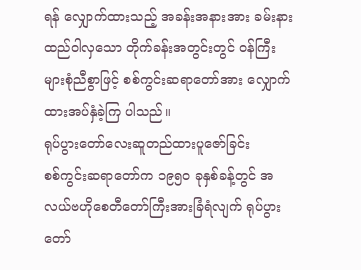ရန် လျှောက်ထားသည့် အခန်းအနားအား ခမ်းနားထည်ဝါလှသော တိုက်ခန်းအတွင်းတွင် ဝန်ကြီးများစုံညီစွာဖြင့် စစ်ကွင်းဆရာတော်အား လျှောက်ထားအပ်နှံခဲ့ကြ ပါသည်။
ရုပ်ပွားတော်လေးဆူတည်ထားပူဇော်ခြင်း
စစ်ကွင်းဆရာတော်က ၁၉၅၀ ခုနှစ်ခန့်တွင် အလယ်ဗဟိုစေတီတော်ကြီးအားခြံရံလျက် ရုပ်ပွားတော်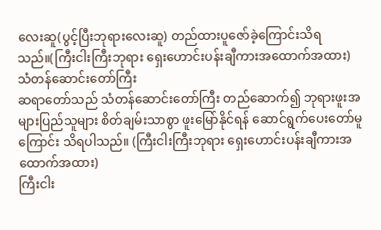လေးဆူ(ပွင့်ပြီးဘုရားလေးဆူ) တည်ထားပူဇော်ခဲ့ကြောင်းသိရသည်။(ကြီးငါးကြီးဘုရား ရှေးဟောင်းပန်းချီကားအထောက်အထား)
သံတန်ဆောင်းတော်ကြီး
ဆရာတော်သည် သံတန်ဆောင်းတော်ကြီး တည်ဆောက်၍ ဘုရားဖူးအများပြည်သူများ စိတ်ချမ်းသာစွာ ဖူးမြော်နိုင်ရန် ဆောင်ရွက်ပေးတော်မူကြောင်း သိရပါသည်။ (ကြီးငါးကြီးဘုရား ရှေးဟောင်းပန်းချီကားအထောက်အထား)
ကြီးငါး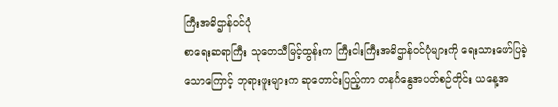ကြီးအဓိဌာန်ဝင်ပုံ
စာရေးဆရာကြီး သုတေသီမြင့်ထွန်းက ကြီးငါးကြီးအဓိဌာန်ဝင်ပုံများကို ရေးသားဖော်ပြခဲ့ သောကြောင့် ဘုရားဖူးများက ဆုတောင်းပြည့်ကာ တနင်္ဂနွေအပတ်စဉ်တိုင်း ယနေ့အ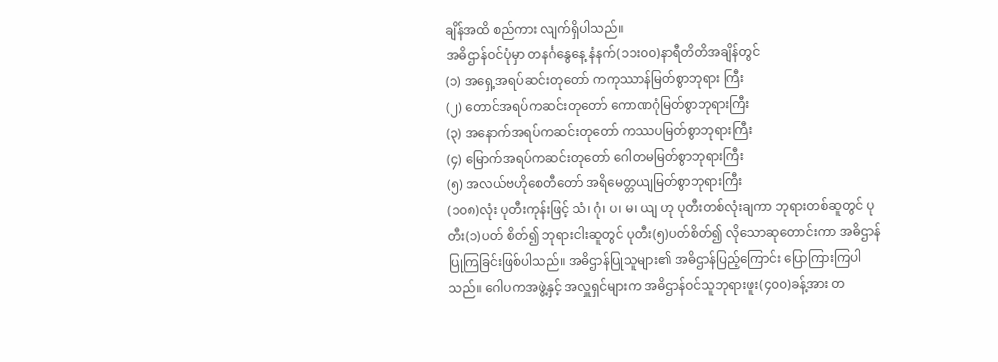ချိန်အထိ စည်ကား လျက်ရှိပါသည်။
အဓိဌာန်ဝင်ပုံမှာ တနင်္ဂနွေနေ့ နံနက်(၁၁း၀၀)နာရီတိတိအချိန်တွင်
(၁) အရှေ့အရပ်ဆင်းတုတော် ကကုဿာန်မြတ်စွာဘုရား ကြီး
(၂) တောင်အရပ်ကဆင်းတုတော် ကောဏဂုံမြတ်စွာဘုရားကြီး
(၃) အနောက်အရပ်ကဆင်းတုတော် ကဿပမြတ်စွာဘုရားကြီး
(၄) မြောက်အရပ်ကဆင်းတုတော် ဂေါတမမြတ်စွာဘုရားကြီး
(၅) အလယ်ဗဟိုစေတီတော် အရိမေတ္တယျမြတ်စွာဘုရားကြီး
(၁၀၈)လုံး ပုတီးကုန်းဖြင့် သံ၊ ဂုံ၊ ပ၊ မ၊ ယျ ဟု ပုတီးတစ်လုံးချကာ ဘုရားတစ်ဆူတွင် ပုတီး(၁)ပတ် စိတ်၍ ဘုရားငါးဆူတွင် ပုတီး(၅)ပတ်စိတ်၍ လိုသောဆုတောင်းကာ အဓိဌာန်ပြုကြခြင်းဖြစ်ပါသည်။ အဓိဌာန်ပြုသူများ၏ အဓိဌာန်ပြည့်ကြောင်း ပြောကြားကြပါသည်။ ဂေါပကအဖွဲ့နှင့် အလှူရှင်များက အဓိဌာန်ဝင်သူဘုရားဖူး(၄၀၀)ခန့်အား တ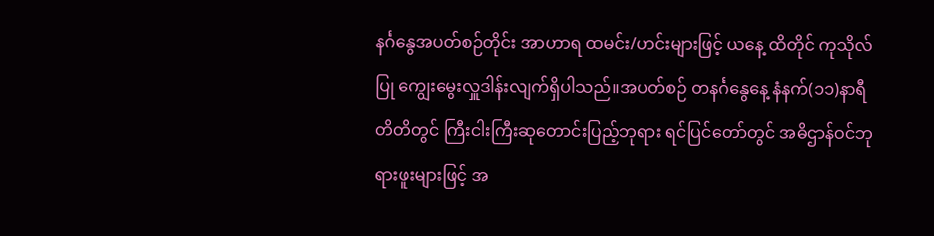နင်္ဂနွေအပတ်စဉ်တိုင်း အာဟာရ ထမင်း/ဟင်းများဖြင့် ယနေ့ ထိတိုင် ကုသိုလ်ပြု ကျွေးမွေးလှူဒါန်းလျက်ရှိပါသည်။အပတ်စဉ် တနင်္ဂနွေနေ့ နံနက်(၁၁)နာရီတိတိတွင် ကြီးငါးကြီးဆုတောင်းပြည့်ဘုရား ရင်ပြင်တော်တွင် အဓိဌာန်ဝင်ဘုရားဖူးများဖြင့် အ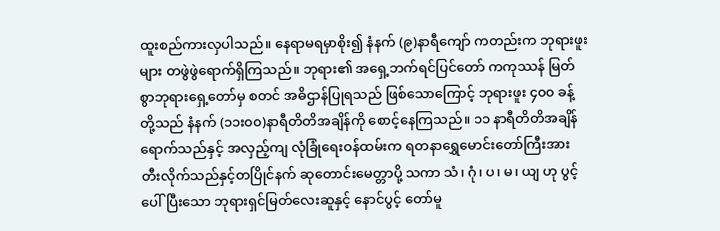ထူးစည်ကားလှပါသည်။ နေရာမရမှာစိုး၍ နံနက် (၉)နာရီကျော် ကတည်းက ဘုရားဖူးများ တဖွဲဖွဲရောက်ရှိကြသည်။ ဘုရား၏ အရှေ့ဘက်ရင်ပြင်တော် ကကုဿန် မြတ်စွာဘုရားရှေ့တော်မှ စတင် အဓိဌာန်ပြုရသည် ဖြစ်သောကြောင့် ဘုရားဖူး ၄၀၀ ခန့် တို့သည် နံနက် (၁၁း၀၀)နာရီတိတိအချိန်ကို စောင့်နေကြသည်။ ၁၁ နာရီတိတိအချိန်ရောက်သည်နှင့် အလှည့်ကျ လုံခြုံရေးဝန်ထမ်းက ရတနာရွှေမောင်းတော်ကြီးအား တီးလိုက်သည်နှင့်တပြိုင်နက် ဆုတောင်းမေတ္တာပို့ သကာ သံ၊ ဂုံ၊ ပ၊ မ၊ ယျ ဟု ပွင့်ပေါ်ပြီးသော ဘုရားရှင်မြတ်လေးဆူနှင့် နောင်ပွင့် တော်မူ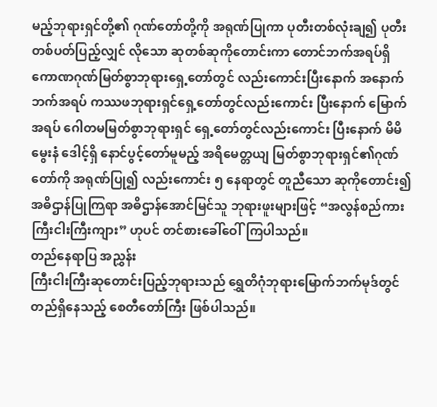မည့်ဘုရားရှင်တို့၏ ဂုဏ်တော်တို့ကို အရုဏ်ပြုကာ ပုတီးတစ်လုံးချ၍ ပုတီးတစ်ပတ်ပြည့်လျှင် လိုသော ဆုတစ်ဆုကိုတောင်းကာ တောင်ဘက်အရပ်ရှိ ကောဏဂုဏ်မြတ်စွာဘုရားရှေ့တော်တွင် လည်းကောင်းပြီးနောက် အနောက်ဘက်အရပ် ကဿဖဘုရားရှင်ရှေ့တော်တွင်လည်းကောင်း ပြီးနောက် မြောက်အရပ် ဂေါတမမြတ်စွာဘုရားရှင် ရှေ့တော်တွင်လည်းကောင်း ပြီးနောက် မိမိမွေးနံ ဒေါင့်ရှိ နောင်ပွင့်တော်မူမည့် အရိမေတ္တယျ မြတ်စွာဘုရားရှင်၏ဂုဏ်တော်ကို အရုဏ်ပြု၍ လည်းကောင်း ၅ နေရာတွင် တူညီသော ဆုကိုတောင်း၍ အဓိဌာန်ပြုကြရာ အဓိဌာန်အောင်မြင်သူ ဘုရားဖူးများဖြင့် “အလွန်စည်ကား ကြီးငါးကြီးကျား” ဟုပင် တင်စားခေါ်ဝေါ်ကြပါသည်။
တည်နေရာပြ အညွှန်း
ကြီးငါးကြီးဆုတောင်းပြည့်ဘုရားသည် ရွှေတိဂုံဘုရားမြောက်ဘက်မုဒ်တွင် တည်ရှိနေသည့် စေတီတော်ကြီး ဖြစ်ပါသည်။